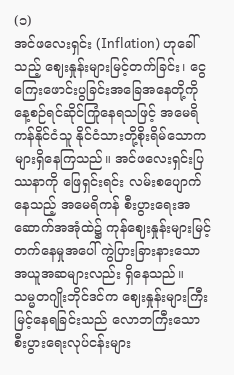(၁)
အင်ဖလေးရှင်း (Inflation) ဟုခေါ်သည့် ဈေးနှုန်းများမြင့်တက်ခြင်း၊ ငွေကြေးဖောင်းပွခြင်းအခြေအနေတို့ကို နေ့စဉ်ရင်ဆိုင်ကြုံနေရသဖြင့် အမေရိကန်နိုင်ငံသူ နိုင်ငံသားတို့စိုးရိမ်သောကများရှိနေကြသည်။ အင်ဖလေးရှင်းပြဿနာကို ဖြေရှင်းရင်း လမ်းစပျောက်နေသည့် အမေရိကန် စီးပွားရေးအဆောက်အအုံထဲ၌ ကုန်ဈေးနှုန်းများမြင့်တက်နေမှုအပေါ် ကွဲပြားခြားနားသောအယူအဆများလည်း ရှိနေသည်။
သမ္မတဂျိုးဘိုင်ဒင်က ဈေးနှုန်းများကြီးမြင့်နေရခြင်းသည် လောဘကြီးသော စီးပွားရေးလုပ်ငန်းများ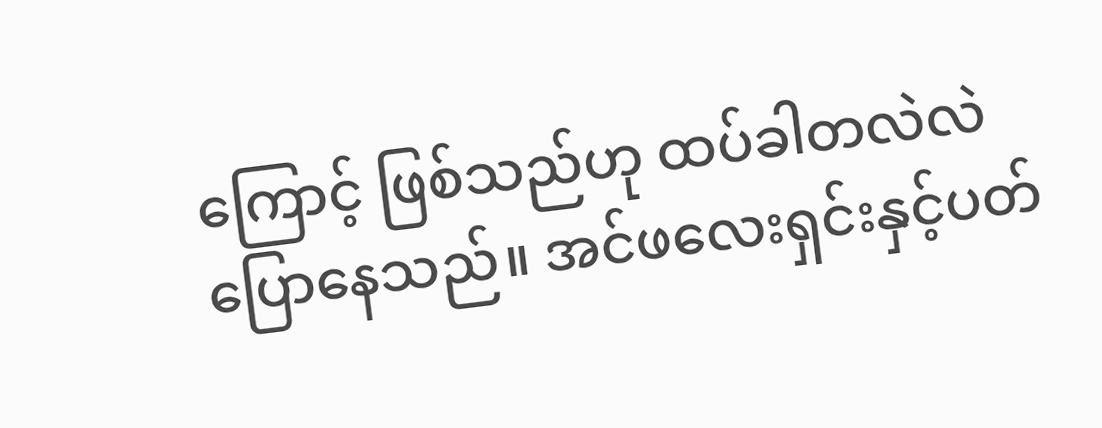ကြောင့် ဖြစ်သည်ဟု ထပ်ခါတလဲလဲပြောနေသည်။ အင်ဖလေးရှင်းနှင့်ပတ်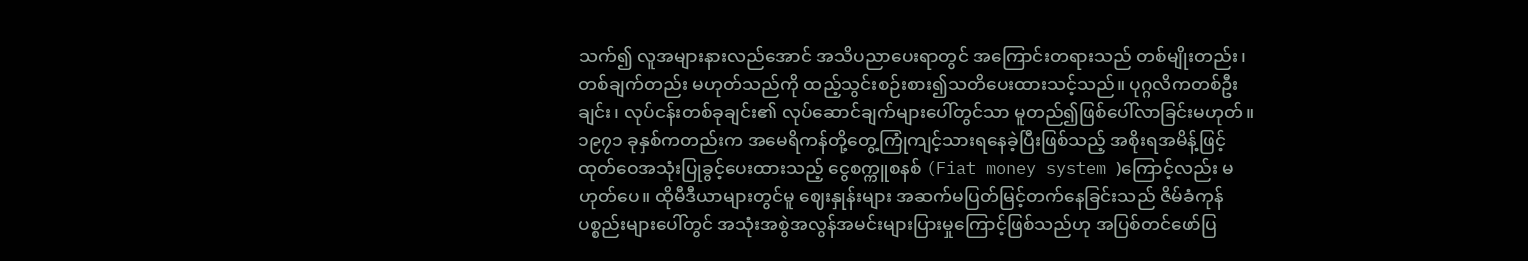သက်၍ လူအများနားလည်အောင် အသိပညာပေးရာတွင် အကြောင်းတရားသည် တစ်မျိုးတည်း၊ တစ်ချက်တည်း မဟုတ်သည်ကို ထည့်သွင်းစဉ်းစား၍သတိပေးထားသင့်သည်။ ပုဂ္ဂလိကတစ်ဦးချင်း၊ လုပ်ငန်းတစ်ခုချင်း၏ လုပ်ဆောင်ချက်များပေါ်တွင်သာ မူတည်၍ဖြစ်ပေါ်လာခြင်းမဟုတ်။ ၁၉၇၁ ခုနှစ်ကတည်းက အမေရိကန်တို့တွေ့ကြုံကျင့်သားရနေခဲ့ပြီးဖြစ်သည့် အစိုးရအမိန့်ဖြင့်ထုတ်ဝေအသုံးပြုခွင့်ပေးထားသည့် ငွေစက္ကူစနစ် (Fiat money system )ကြောင့်လည်း မဟုတ်ပေ။ ထိုမီဒီယာများတွင်မူ ဈေးနှုန်းများ အဆက်မပြတ်မြင့်တက်နေခြင်းသည် ဇိမ်ခံကုန်ပစ္စည်းများပေါ်တွင် အသုံးအစွဲအလွန်အမင်းများပြားမှုကြောင့်ဖြစ်သည်ဟု အပြစ်တင်ဖော်ပြ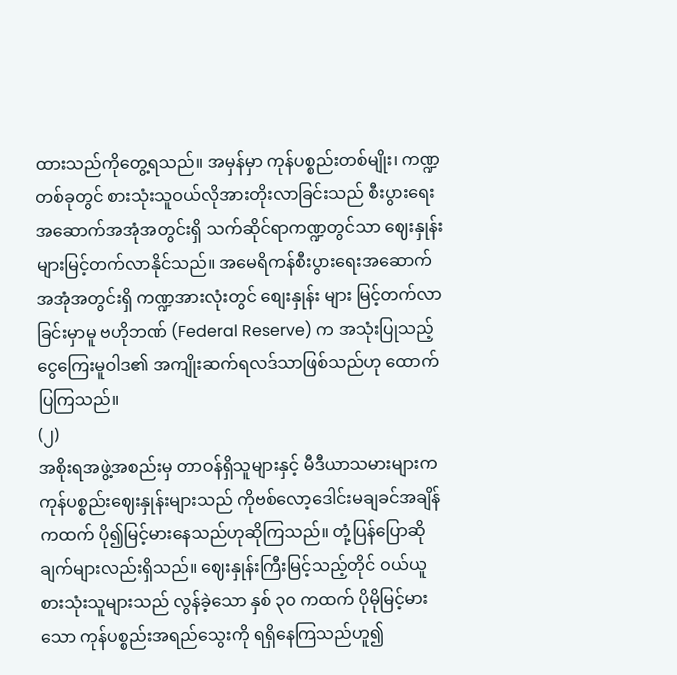ထားသည်ကိုတွေ့ရသည်။ အမှန်မှာ ကုန်ပစ္စည်းတစ်မျိုး၊ ကဏ္ဍတစ်ခုတွင် စားသုံးသူဝယ်လိုအားတိုးလာခြင်းသည် စီးပွားရေးအဆောက်အအုံအတွင်းရှိ သက်ဆိုင်ရာကဏ္ဍတွင်သာ ဈေးနှုန်းများမြင့်တက်လာနိုင်သည်။ အမေရိကန်စီးပွားရေးအဆောက်အအုံအတွင်းရှိ ကဏ္ဍအားလုံးတွင် စျေးနှုန်း များ မြင့်တက်လာခြင်းမှာမူ ဗဟိုဘဏ် (Federal Reserve) က အသုံးပြုသည့် ငွေကြေးမူဝါဒ၏ အကျိုးဆက်ရလဒ်သာဖြစ်သည်ဟု ထောက်ပြကြသည်။
(၂)
အစိုးရအဖွဲ့အစည်းမှ တာဝန်ရှိသူများနှင့် မီဒီယာသမားများက ကုန်ပစ္စည်းဈေးနှုန်းများသည် ကိုဗစ်လော့ဒေါင်းမချခင်အချိန်ကထက် ပို၍မြင့်မားနေသည်ဟုဆိုကြသည်။ တုံ့ပြန်ပြောဆိုချက်များလည်းရှိသည်။ ဈေးနှုန်းကြီးမြင့်သည့်တိုင် ဝယ်ယူစားသုံးသူများသည် လွန်ခဲ့သော နှစ် ၃၀ ကထက် ပိုမိုမြင့်မားသော ကုန်ပစ္စည်းအရည်သွေးကို ရရှိနေကြသည်ဟူ၍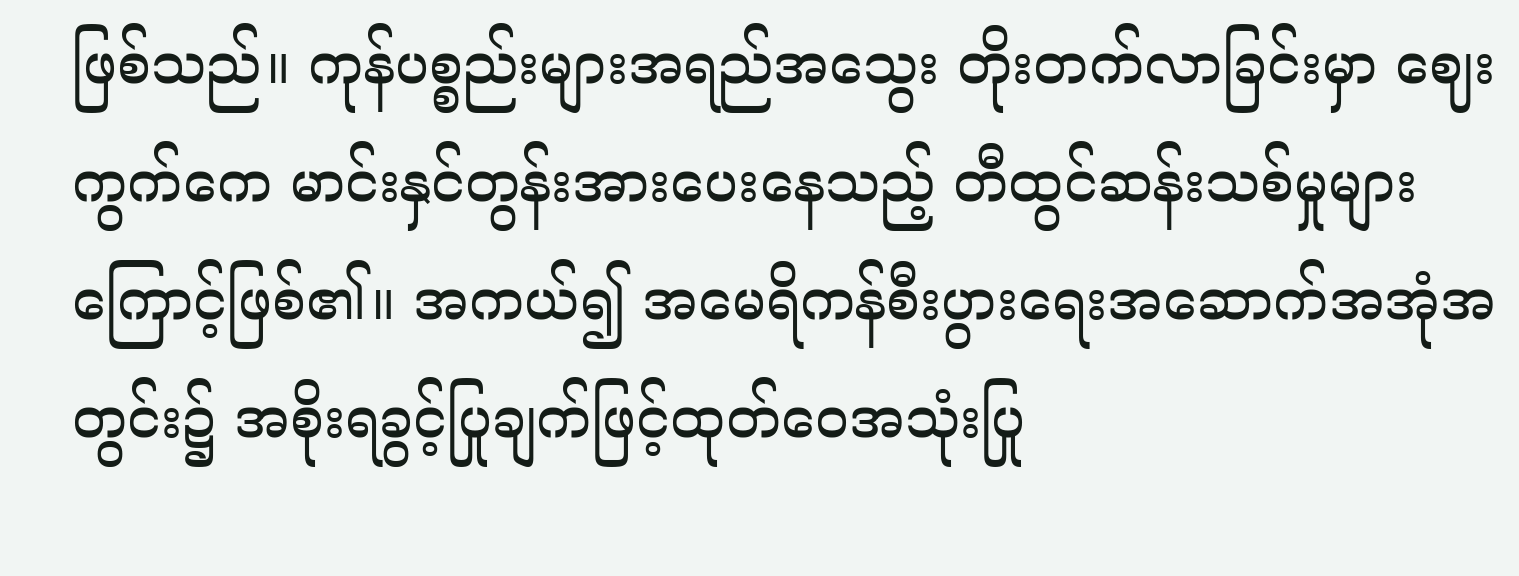ဖြစ်သည်။ ကုန်ပစ္စည်းများအရည်အသွေး တိုးတက်လာခြင်းမှာ ဈေးကွက်ကေ မာင်းနှင်တွန်းအားပေးနေသည့် တီထွင်ဆန်းသစ်မှုများကြောင့်ဖြစ်၏။ အကယ်၍ အမေရိကန်စီးပွားရေးအဆောက်အအုံအတွင်း၌ အစိုးရခွင့်ပြုချက်ဖြင့်ထုတ်ဝေအသုံးပြု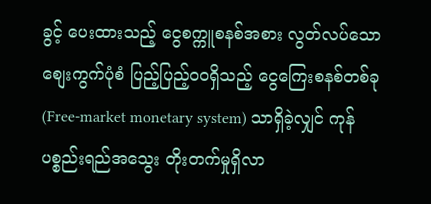ခွင့် ပေးထားသည့် ငွေစက္ကူစနစ်အစား လွတ်လပ်သောစျေးကွက်ပုံစံ ပြည့်ပြည့်ဝဝရှိသည့် ငွေကြေးစနစ်တစ်ခု (Free-market monetary system) သာရှိခဲ့လျှင် ကုန်ပစ္စည်းရည်အသွေး တိုးတက်မှုရှိလာ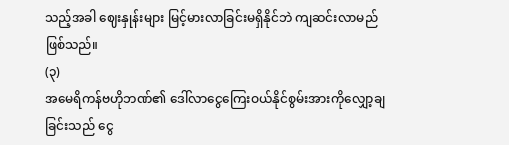သည့်အခါ ဈေးနှုန်းများ မြင့်မားလာခြင်းမရှိနိုင်ဘဲ ကျဆင်းလာမည်ဖြစ်သည်။
(၃)
အမေရိကန်ဗဟိုဘဏ်၏ ဒေါ်လာငွေကြေးဝယ်နိုင်စွမ်းအားကိုလျှော့ချခြင်းသည် ငွေ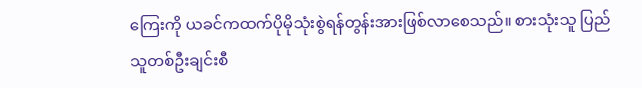ကြေးကို ယခင်ကထက်ပိုမိုသုံးစွဲရန်တွန်းအားဖြစ်လာစေသည်။ စားသုံးသူ ပြည်သူတစ်ဦးချင်းစီ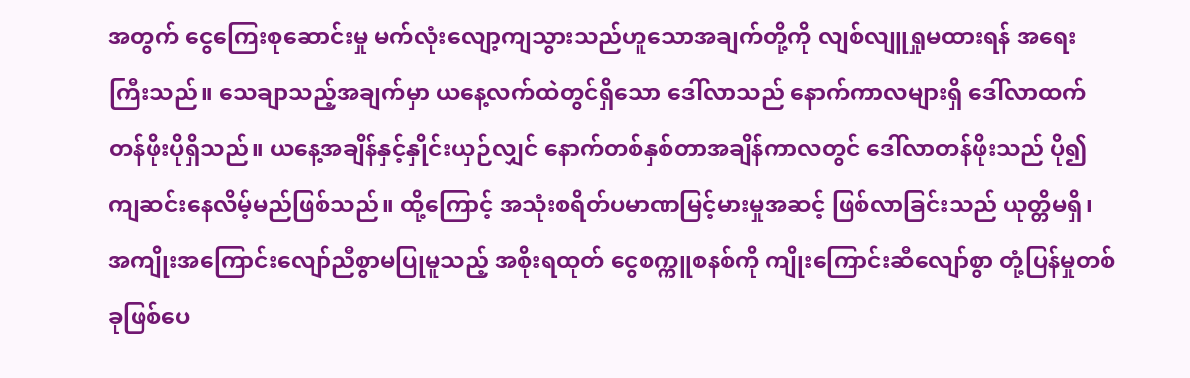အတွက် ငွေကြေးစုဆောင်းမှု မက်လုံးလျော့ကျသွားသည်ဟူသောအချက်တို့ကို လျစ်လျူရှုမထားရန် အရေးကြီးသည်။ သေချာသည့်အချက်မှာ ယနေ့လက်ထဲတွင်ရှိသော ဒေါ်လာသည် နောက်ကာလများရှိ ဒေါ်လာထက် တန်ဖိုးပိုရှိသည်။ ယနေ့အချိန်နှင့်နှိုင်းယှဉ်လျှင် နောက်တစ်နှစ်တာအချိန်ကာလတွင် ဒေါ်လာတန်ဖိုးသည် ပို၍ကျဆင်းနေလိမ့်မည်ဖြစ်သည်။ ထို့ကြောင့် အသုံးစရိတ်ပမာဏမြင့်မားမှုအဆင့် ဖြစ်လာခြင်းသည် ယုတ္တိမရှိ၊ အကျိုးအကြောင်းလျော်ညီစွာမပြုမူသည့် အစိုးရထုတ် ငွေစက္ကူစနစ်ကို ကျိုးကြောင်းဆီလျော်စွာ တုံ့ပြန်မှုတစ်ခုဖြစ်ပေ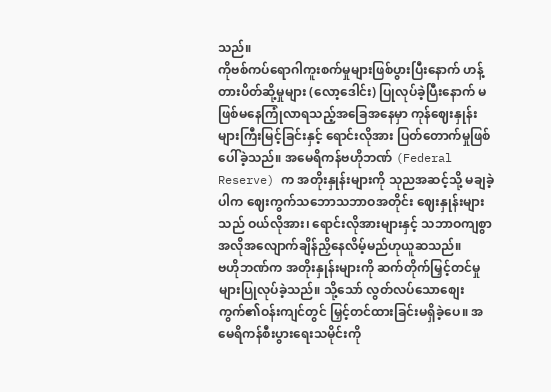သည်။
ကိုဗစ်ကပ်ရောဂါကူးစက်မှုများဖြစ်ပွားပြီးနောက် ဟန့်တားပိတ်ဆို့မှုများ (လော့ဒေါင်း) ပြုလုပ်ခဲ့ပြီးနောက် မဖြစ်မနေကြုံလာရသည့်အခြေအနေမှာ ကုန်ဈေးနှုန်းများကြီးမြင့်ခြင်းနှင့် ရောင်းလိုအား ပြတ်တောက်မှုဖြစ်ပေါ်ခဲ့သည်။ အမေရိကန်ဗဟိုဘဏ် (Federal Reserve) က အတိုးနှုန်းများကို သုညအဆင့်သို့ မချခဲ့ပါက ဈေးကွက်သဘောသဘာဝအတိုင်း ဈေးနှုန်းများသည် ဝယ်လိုအား၊ ရောင်းလိုအားများနှင့် သဘာဝကျစွာ အလိုအလျောက်ချိန်ညှိနေလိမ့်မည်ဟုယူဆသည်။
ဗဟိုဘဏ်က အတိုးနှုန်းများကို ဆက်တိုက်မြှင့်တင်မှုများပြုလုပ်ခဲ့သည်။ သို့သော် လွတ်လပ်သောစျေးကွက်၏ဝန်းကျင်တွင် မြှင့်တင်ထားခြင်းမရှိခဲ့ပေ။ အမေရိကန်စီးပွားရေးသမိုင်းကို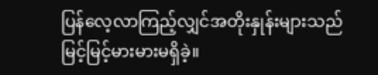ပြန်လေ့လာကြည့်လျှင်အတိုးနှုန်းများသည် မြင့်မြင့်မားမားမရှိခဲ့။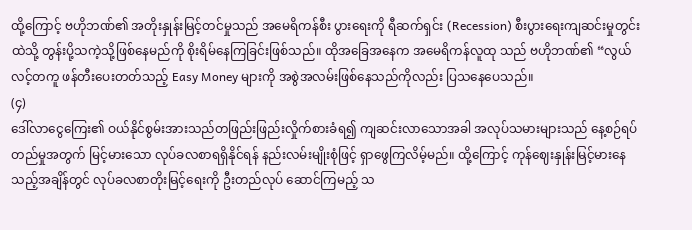ထို့ကြောင့် ဗဟိုဘဏ်၏ အတိုးနှုန်းမြင့်တင်မှုသည် အမေရိကန်စီး ပွားရေးကို ရီဆက်ရှင်း (Recession) စီးပွားရေးကျဆင်းမှုတွင်းထဲသို့ တွန်းပို့သကဲ့သို့ဖြစ်နေမည်ကို စိုးရိမ်နေကြခြင်းဖြစ်သည်။ ထိုအခြေအနေက အမေရိကန်လူထု သည် ဗဟိုဘဏ်၏ “လွယ်လင့်တကူ ဖန်တီးပေးတတ်သည့် Easy Money များကို အစွဲအလမ်းဖြစ်နေသည်ကိုလည်း ပြသနေပေသည်။
(၄)
ဒေါ်လာငွေကြေး၏ ဝယ်နိုင်စွမ်းအားသည်တဖြည်းဖြည်းလှိုက်စားခံရ၍ ကျဆင်းလာသောအခါ အလုပ်သမားများသည် နေ့စဉ်ရပ်တည်မှုအတွက် မြင့်မားသော လုပ်ခလစာရရှိနိုင်ရန် နည်းလမ်းမျိုးစုံဖြင့် ရှာဖွေကြလိမ့်မည်။ ထို့ကြောင့် ကုန်ဈေးနှုန်းမြင့်မားနေသည့်အချိန်တွင် လုပ်ခလစာတိုးမြင့်ရေးကို ဦးတည်လုပ် ဆောင်ကြမည့် သ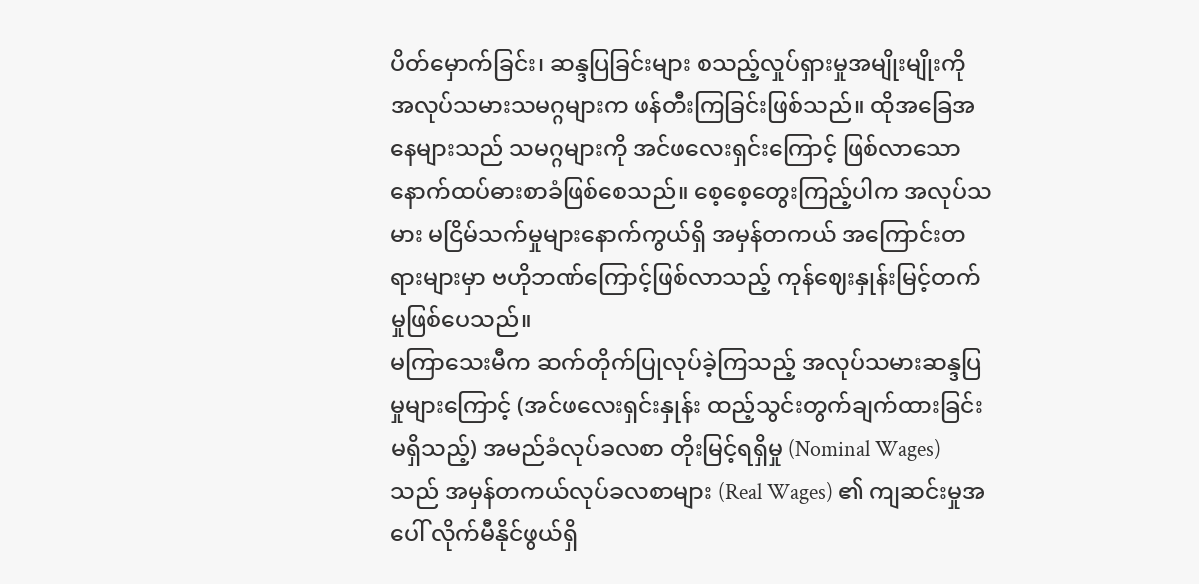ပိတ်မှောက်ခြင်း၊ ဆန္ဒပြခြင်းများ စသည့်လှုပ်ရှားမှုအမျိုးမျိုးကို အလုပ်သမားသမဂ္ဂများက ဖန်တီးကြခြင်းဖြစ်သည်။ ထိုအခြေအနေများသည် သမဂ္ဂများကို အင်ဖလေးရှင်းကြောင့် ဖြစ်လာသော နောက်ထပ်ဓားစာခံဖြစ်စေသည်။ စေ့စေ့တွေးကြည့်ပါက အလုပ်သမား မငြိမ်သက်မှုများနောက်ကွယ်ရှိ အမှန်တကယ် အကြောင်းတရားများမှာ ဗဟိုဘဏ်ကြောင့်ဖြစ်လာသည့် ကုန်ဈေးနှုန်းမြင့်တက်မှုဖြစ်ပေသည်။
မကြာသေးမီက ဆက်တိုက်ပြုလုပ်ခဲ့ကြသည့် အလုပ်သမားဆန္ဒပြမှုများကြောင့် (အင်ဖလေးရှင်းနှုန်း ထည့်သွင်းတွက်ချက်ထားခြင်း မရှိသည့်) အမည်ခံလုပ်ခလစာ တိုးမြင့်ရရှိမှု (Nominal Wages) သည် အမှန်တကယ်လုပ်ခလစာများ (Real Wages) ၏ ကျဆင်းမှုအပေါ် လိုက်မီနိုင်ဖွယ်ရှိ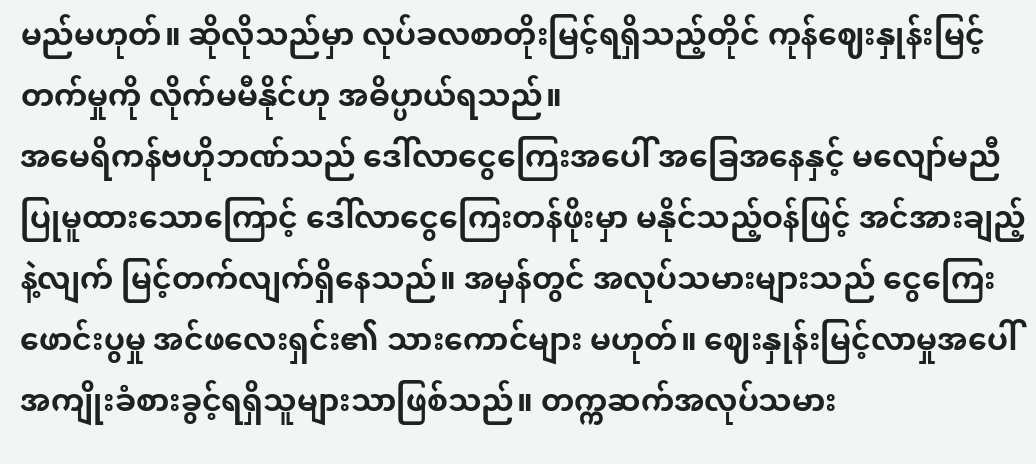မည်မဟုတ်။ ဆိုလိုသည်မှာ လုပ်ခလစာတိုးမြင့်ရရှိသည့်တိုင် ကုန်ဈေးနှုန်းမြင့်တက်မှုကို လိုက်မမီနိုင်ဟု အဓိပ္ပာယ်ရသည်။
အမေရိကန်ဗဟိုဘဏ်သည် ဒေါ်လာငွေကြေးအပေါ် အခြေအနေနှင့် မလျော်မညီပြုမူထားသောကြောင့် ဒေါ်လာငွေကြေးတန်ဖိုးမှာ မနိုင်သည့်ဝန်ဖြင့် အင်အားချည့်နဲ့လျက် မြင့်တက်လျက်ရှိနေသည်။ အမှန်တွင် အလုပ်သမားများသည် ငွေကြေးဖောင်းပွမှု အင်ဖလေးရှင်း၏ သားကောင်များ မဟုတ်။ ဈေးနှုန်းမြင့်လာမှုအပေါ် အကျိုးခံစားခွင့်ရရှိသူများသာဖြစ်သည်။ တက္ကဆက်အလုပ်သမား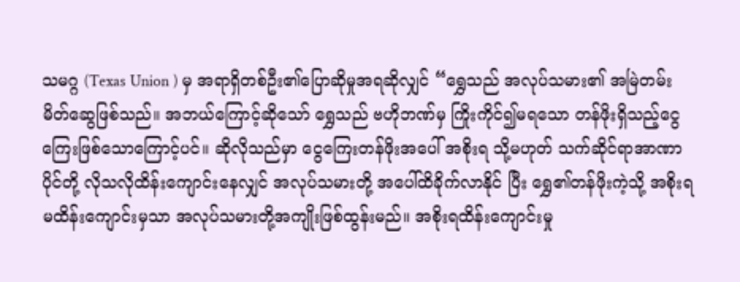သမဂ္ဂ (Texas Union ) မှ အရာရှိတစ်ဦး၏ပြောဆိုမှုအရဆိုလျှင် “ရွှေသည် အလုပ်သမား၏ အမြဲတမ်းမိတ်ဆွေဖြစ်သည်။ အဘယ်ကြောင့်ဆိုသော် ရွှေသည် ဗဟိုဘဏ်မှ ကြိုးကိုင်၍မရသော တန်ဖိုးရှိသည့်ငွေကြေးဖြစ်သောကြောင့်ပင်။ ဆိုလိုသည်မှာ ငွေကြေးတန်ဖိုးအပေါ် အစိုးရ သို့မဟုတ် သက်ဆိုင်ရာအာဏာပိုင်တို့ လိုသလိုထိန်းကျောင်းနေလျှင် အလုပ်သမားတို့ အပေါ်ထိခိုက်လာနိုင် ပြီး ရွှေ၏တန်ဖိုးကဲ့သို့ အစိုးရမထိန်းကျောင်းမှသာ အလုပ်သမားတို့အကျိုးဖြစ်ထွန်းမည်။ အစိုးရထိန်းကျောင်းမှု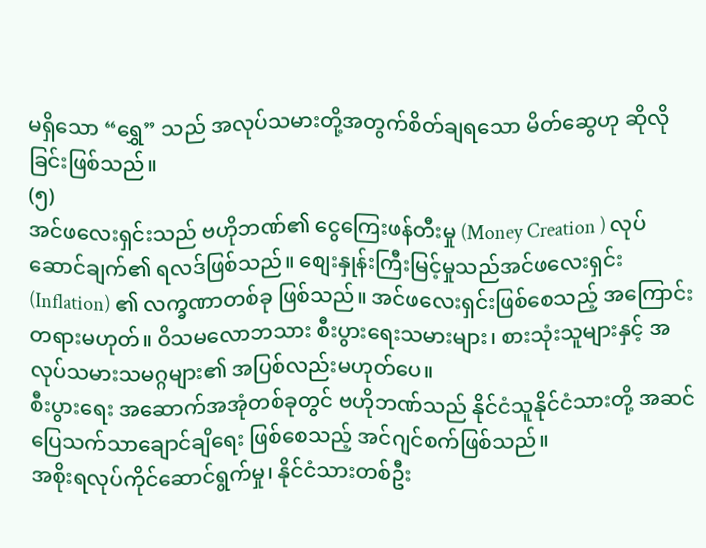မရှိသော “ရွှေ” သည် အလုပ်သမားတို့အတွက်စိတ်ချရသော မိတ်ဆွေဟု ဆိုလိုခြင်းဖြစ်သည်။
(၅)
အင်ဖလေးရှင်းသည် ဗဟိုဘဏ်၏ ငွေကြေးဖန်တီးမှု (Money Creation ) လုပ်ဆောင်ချက်၏ ရလဒ်ဖြစ်သည်။ စျေးနှုန်းကြီးမြင့်မှုသည်အင်ဖလေးရှင်း (Inflation) ၏ လက္ခဏာတစ်ခု ဖြစ်သည်။ အင်ဖလေးရှင်းဖြစ်စေသည့် အကြောင်းတရားမဟုတ်။ ဝိသမလောဘသား စီးပွားရေးသမားများ၊ စားသုံးသူများနှင့် အလုပ်သမားသမဂ္ဂများ၏ အပြစ်လည်းမဟုတ်ပေ။
စီးပွားရေး အဆောက်အအုံတစ်ခုတွင် ဗဟိုဘဏ်သည် နိုင်ငံသူနိုင်ငံသားတို့ အဆင်ပြေသက်သာချောင်ချိရေး ဖြစ်စေသည့် အင်ဂျင်စက်ဖြစ်သည်။
အစိုးရလုပ်ကိုင်ဆောင်ရွက်မှု၊ နိုင်ငံသားတစ်ဦး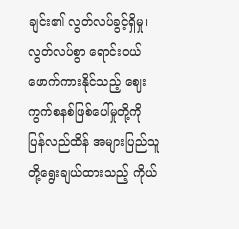ချင်း၏ လွတ်လပ်ခွင့်ရှိမှု၊ လွတ်လပ်စွာ ရောင်းဝယ်ဖောက်ကားနိုင်သည့် ဈေးကွက်စနစ်ဖြစ်ပေါ်မှုတို့ကို ပြန်လည်ထိန် အများပြည်သူတို့ရွေးချယ်ထားသည့် ကိုယ်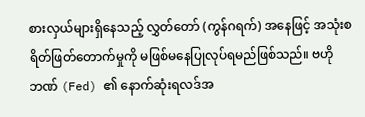စားလှယ်များရှိနေသည့် လွှတ်တော် (ကွန်ဂရက်) အနေဖြင့် အသုံးစရိတ်ဖြတ်တောက်မှုကို မဖြစ်မနေပြုလုပ်ရမည်ဖြစ်သည်။ ဗဟိုဘဏ် (Fed) ၏ နောက်ဆုံးရလဒ်အ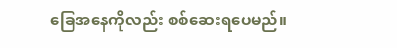ခြေအနေကိုလည်း စစ်ဆေးရပေမည်။